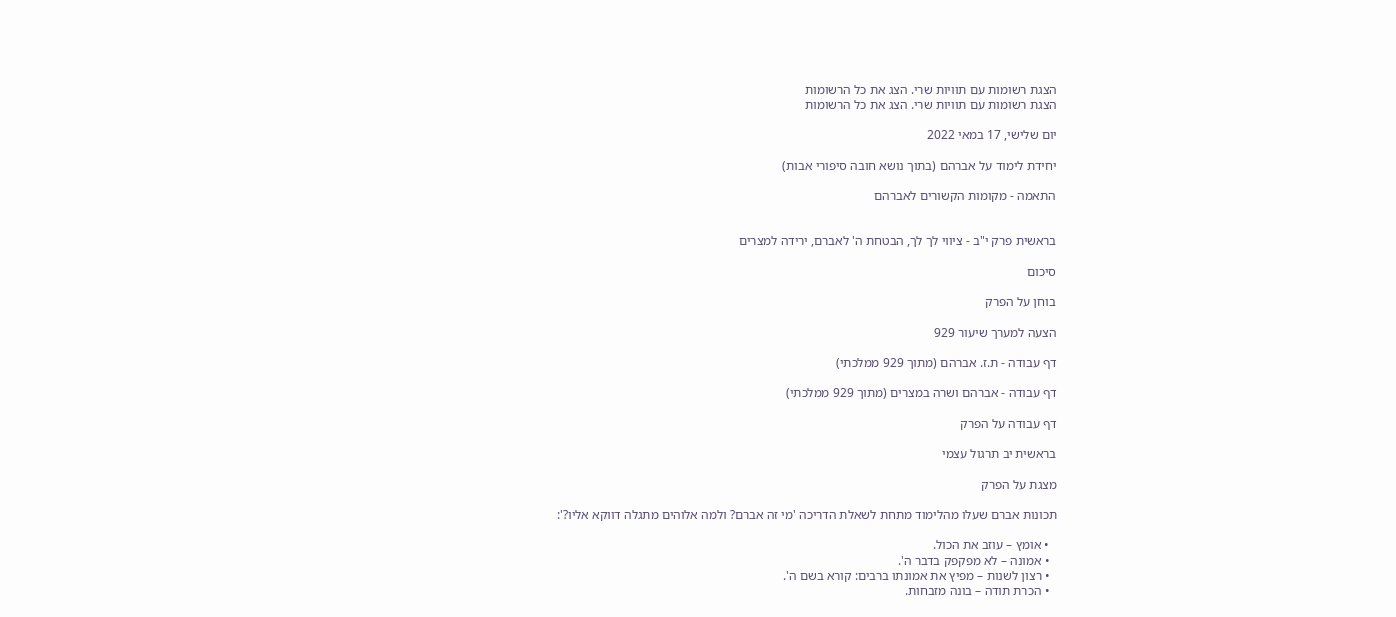הצגת רשומות עם תוויות שרי. הצג את כל הרשומות
הצגת רשומות עם תוויות שרי. הצג את כל הרשומות

יום שלישי, 17 במאי 2022

יחידת לימוד על אברהם (בתוך נושא חובה סיפורי אבות)

התאמה - מקומות הקשורים לאברהם


בראשית פרק י"ב - ציווי לך לך, הבטחת ה' לאברם, ירידה למצרים

סיכום

בוחן על הפרק

הצעה למערך שיעור 929

דף עבודה - ת.ז. אברהם (מתוך 929 ממלכתי)

דף עבודה - אברהם ושרה במצרים (מתוך 929 ממלכתי)

דף עבודה על הפרק

בראשית יב תרגול עצמי

מצגת על הפרק

תכונות אברם שעלו מהלימוד מתחת לשאלת הדריכה 'מי זה אברם? ולמה אלוהים מתגלה דווקא אליו?':

  • אומץ – עוזב את הכול.
  • אמונה – לא מפקפק בדבר ה'.
  • רצון לשנות – מפיץ את אמונתו ברבים: קורא בשם ה'.
  • הכרת תודה – בונה מזבחות.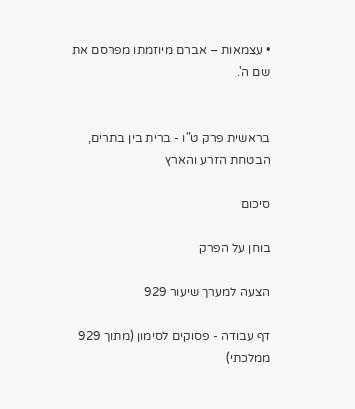• עצמאות – אברם מיוזמתו מפרסם את שם ה'.


בראשית פרק ט"ו - ברית בין בתרים, הבטחת הזרע והארץ

סיכום

בוחן על הפרק

הצעה למערך שיעור 929

דף עבודה - פסוקים לסימון (מתוך 929 ממלכתי)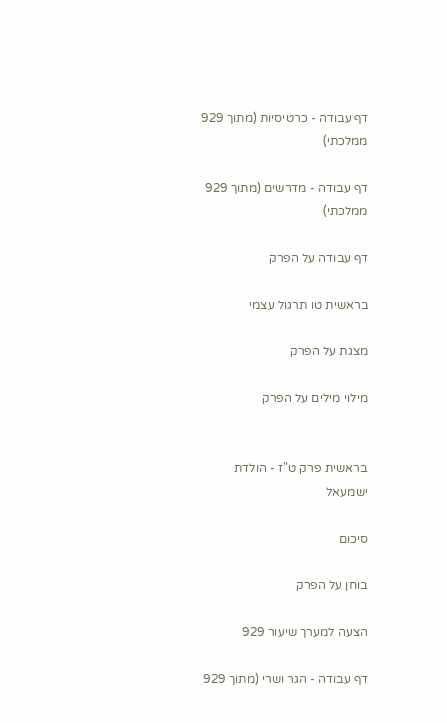דף עבודה - כרטיסיות (מתוך 929 ממלכתי)

דף עבודה - מדרשים (מתוך 929 ממלכתי)

דף עבודה על הפרק

בראשית טו תרגול עצמי

מצגת על הפרק

מילוי מילים על הפרק


בראשית פרק ט"ז - הולדת ישמעאל

סיכום

בוחן על הפרק

הצעה למערך שיעור 929

דף עבודה - הגר ושרי (מתוך 929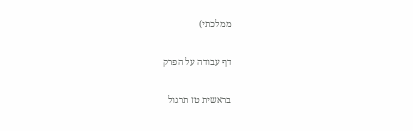ממלכתי)

דף עבודה על הפרק

בראשית טז תרגול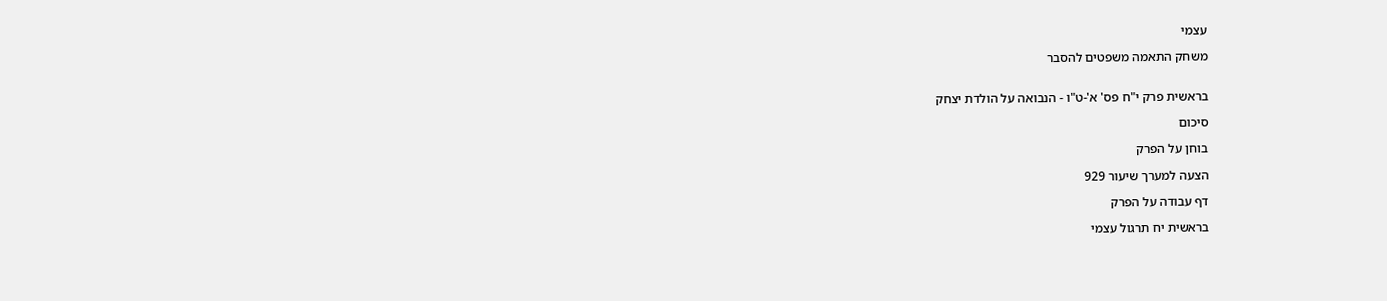עצמי

משחק התאמה משפטים להסבר


בראשית פרק י"ח פס' א'-ט"ו - הנבואה על הולדת יצחק

סיכום

בוחן על הפרק

הצעה למערך שיעור 929

דף עבודה על הפרק

בראשית יח תרגול עצמי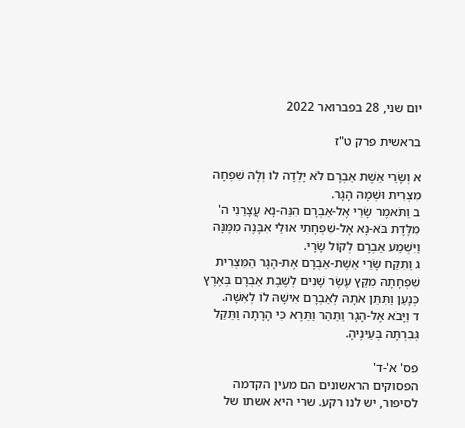יום שני, 28 בפברואר 2022

בראשית פרק ט"ז

א וְשָׂרַי אֵשֶׁת אַבְרָם לֹא יָלְדָה לוֹ וְלָהּ שִׁפְחָה מִצְרִית וּשְׁמָהּ הָגָר.
ב וַתֹּאמֶר שָׂרַי אֶל-אַבְרָם הִנֵּה-נָא עֲצָרַנִי ה' מִלֶּדֶת בֹּא-נָא אֶל-שִׁפְחָתִי אוּלַי אִבָּנֶה מִמֶּנָּה וַיִּשְׁמַע אַבְרָם לְקוֹל שָׂרָי.
ג וַתִּקַּח שָׂרַי אֵשֶׁת-אַבְרָם אֶת-הָגָר הַמִּצְרִית שִׁפְחָתָהּ מִקֵּץ עֶשֶׂר שָׁנִים לְשֶׁבֶת אַבְרָם בְּאֶרֶץ כְּנָעַן וַתִּתֵּן אֹתָהּ לְאַבְרָם אִישָׁהּ לוֹ לְאִשָּׁה.
ד וַיָּבֹא אֶל-הָגָר וַתַּהַר וַתֵּרֶא כִּי הָרָתָה וַתֵּקַל גְּבִרְתָּהּ בְּעֵינֶיהָ.

פס' א'-ד'
הפסוקים הראשונים הם מעין הקדמה לסיפור, יש לנו רקע. שרי היא אשתו של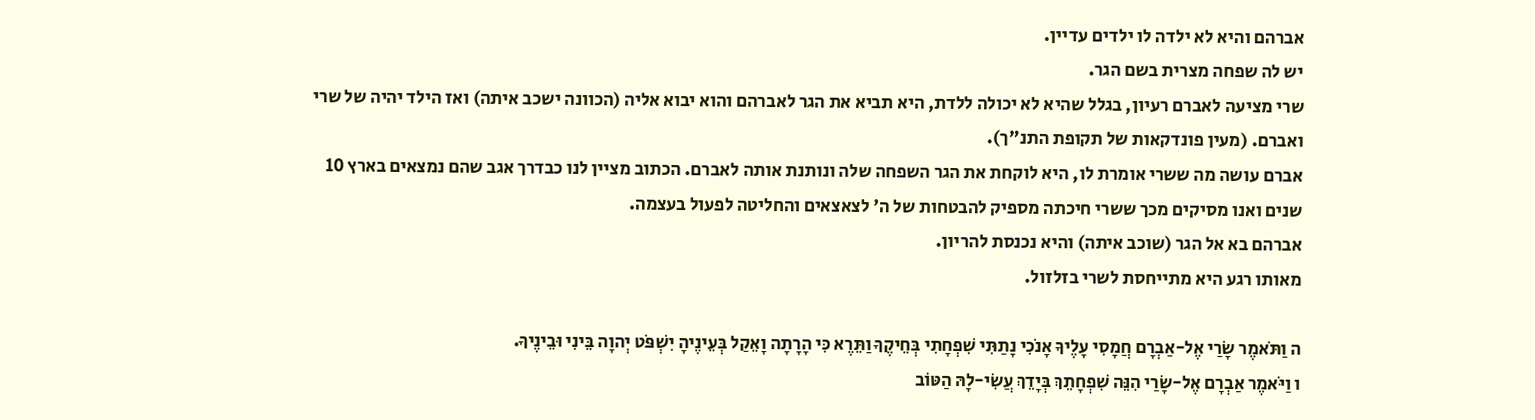אברהם והיא לא ילדה לו ילדים עדיין.
יש לה שפחה מצרית בשם הגר.
שרי מציעה לאברם רעיון, בגלל שהיא לא יכולה ללדת, היא תביא את הגר לאברהם והוא יבוא אליה (הכוונה ישכב איתה) ואז הילד יהיה של שרי ואברם. (מעין פונדקאות של תקופת התנ"ך).
אברם עושה מה ששרי אומרת לו, היא לוקחת את הגר השפחה שלה ונותנת אותה לאברם. הכתוב מציין לנו כבדרך אגב שהם נמצאים בארץ 10 שנים ואנו מסיקים מכך ששרי חיכתה מספיק להבטחות של ה' לצאצאים והחליטה לפעול בעצמה.
אברהם בא אל הגר (שוכב איתה) והיא נכנסת להריון.
מאותו רגע היא מתייחסת לשרי בזלזול.

ה וַתֹּאמֶר שָׂרַי אֶל-אַבְרָם חֲמָסִי עָלֶיךָ אָנֹכִי נָתַתִּי שִׁפְחָתִי בְּחֵיקֶךָ וַתֵּרֶא כִּי הָרָתָה וָאֵקַל בְּעֵינֶיהָ יִשְׁפֹּט יְהוָה בֵּינִי וּבֵינֶיךָ.
ו וַיֹּאמֶר אַבְרָם אֶל-שָׂרַי הִנֵּה שִׁפְחָתֵךְ בְּיָדֵךְ עֲשִׂי-לָהּ הַטּוֹב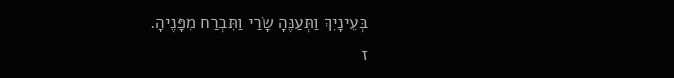בְּעֵינָיִךְ וַתְּעַנֶּהָ שָׂרַי וַתִּבְרַח מִפָּנֶיהָ.
ז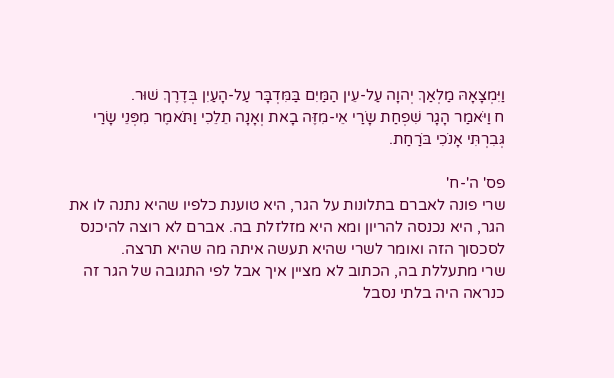וַיִּמְצָאָהּ מַלְאַךְ יְהוָה עַל-עֵין הַמַּיִם בַּמִּדְבָּר עַל-הָעַיִן בְּדֶרֶךְ שׁוּר.
ח וַיֹּאמַר הָגָר שִׁפְחַת שָׂרַי אֵי-מִזֶּה בָאת וְאָנָה תֵלֵכִי וַתֹּאמֶר מִפְּנֵי שָׂרַי גְּבִרְתִּי אָנֹכִי בֹּרַחַת.

פס' ה'-ח'
שרי פונה לאברם בתלונות על הגר, היא טוענת כלפיו שהיא נתנה לו את הגר, היא נכנסה להריון ומא היא מזלזלת בה. אברם לא רוצה להיכנס לסכסוך הזה ואומר לשרי שהיא תעשה איתה מה שהיא תרצה.
שרי מתעללת בה, הכתוב לא מציין איך אבל לפי התגובה של הגר זה כנראה היה בלתי נסבל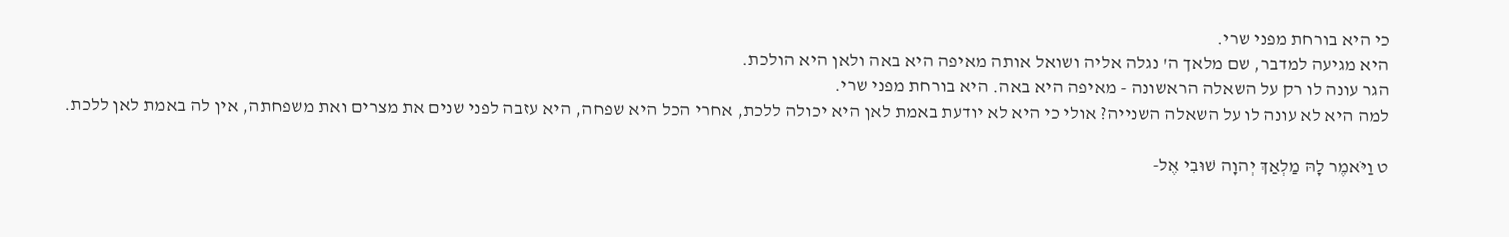כי היא בורחת מפני שרי.
היא מגיעה למדבר, שם מלאך ה' נגלה אליה ושואל אותה מאיפה היא באה ולאן היא הולכת.
הגר עונה לו רק על השאלה הראשונה - מאיפה היא באה. היא בורחת מפני שרי.
למה היא לא עונה לו על השאלה השנייה? אולי כי היא לא יודעת באמת לאן היא יכולה ללכת, אחרי הכל היא שפחה, היא עזבה לפני שנים את מצרים ואת משפחתה, אין לה באמת לאן ללכת.

ט וַיֹּאמֶר לָהּ מַלְאַךְ יְהוָה שׁוּבִי אֶל-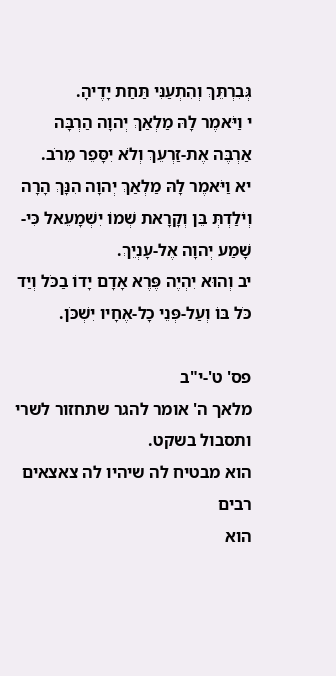גְּבִרְתֵּךְ וְהִתְעַנִּי תַּחַת יָדֶיהָ.
י וַיֹּאמֶר לָהּ מַלְאַךְ יְהוָה הַרְבָּה אַרְבֶּה אֶת-זַרְעֵךְ וְלֹא יִסָּפֵר מֵרֹב.
יא וַיֹּאמֶר לָהּ מַלְאַךְ יְהוָה הִנָּךְ הָרָה וְיֹלַדְתְּ בֵּן וְקָרָאת שְׁמוֹ יִשְׁמָעֵאל כִּי-שָׁמַע יְהוָה אֶל-עָנְיֵךְ.
יב וְהוּא יִהְיֶה פֶּרֶא אָדָם יָדוֹ בַכֹּל וְיַד כֹּל בּוֹ וְעַל-פְּנֵי כָל-אֶחָיו יִשְׁכֹּן.

פס' ט'-י"ב
מלאך ה' אומר להגר שתחזור לשרי ותסבול בשקט.
הוא מבטיח לה שיהיו לה צאצאים רבים
הוא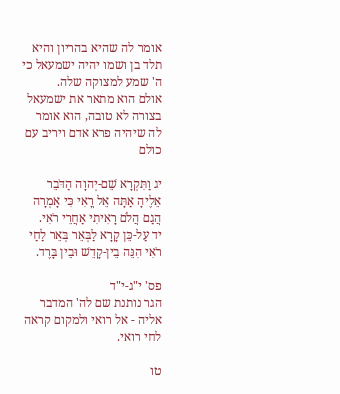אומר לה שהיא בהריון והיא תלד בן ושמו יהיה ישמעאל כי ה' שמע למצוקה שלה.
אולם הוא מתאר את ישמעאל בצורה לא טובה, הוא אומר לה שיהיה פרא אדם ויריב עם כולם

יג וַתִּקְרָא שֵׁם-יְהוָה הַדֹּבֵר אֵלֶיהָ אַתָּה אֵל רֳאִי כִּי אָמְרָה הֲגַם הֲלֹם רָאִיתִי אַחֲרֵי רֹאִי.
יד עַל-כֵּן קָרָא לַבְּאֵר בְּאֵר לַחַי רֹאִי הִנֵּה בֵין-קָדֵשׁ וּבֵין בָּרֶד.

פס' י"ג-י"ד
הגר נותנת שם לה' המדבר אליה - אל רואי ולמקום קראה לחי רואי.

טו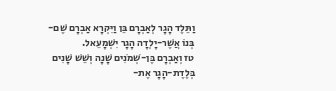וַתֵּלֶד הָגָר לְאַבְרָם בֵּן וַיִּקְרָא אַבְרָם שֶׁם-בְּנוֹ אֲשֶׁר-יָלְדָה הָגָר יִשְׁמָעֵאל.
טז וְאַבְרָם בֶּן-שְׁמֹנִים שָׁנָה וְשֵׁשׁ שָׁנִים בְּלֶדֶת-הָגָר אֶת-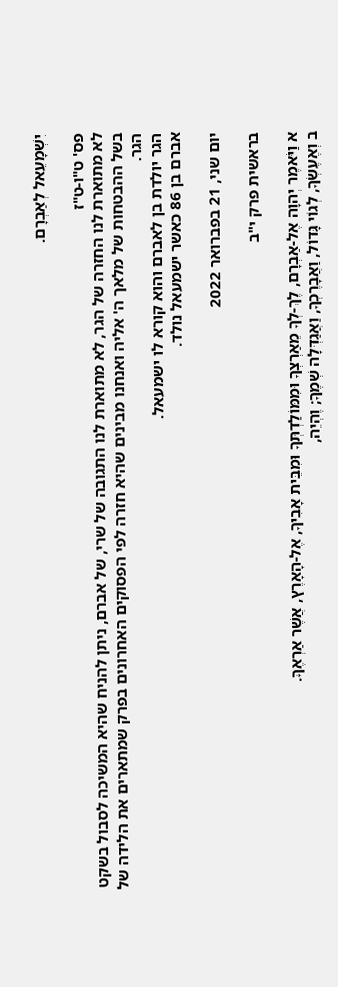יִשְׁמָעֵאל לְאַבְרָם.

פס' ט"ו-ט"ז
לא מתוארת לנו החזרה של הגר, לא מתוארת לנו התגובה של שרי, של אברם, ניתן להניח שהיא המשיכה לסבול בשקט בשל ההבטחות של מלאך ה' אליה ואנחנו מבינים שהיא חזרה לפי הפסוקים האחרונים בפרק שמתארים את הלידה של הגר.
הגר יולדת בן לאברם והוא קורא לו ישמעאל.
אברם בן 86 כאשר ישמעאל נולד.

יום שני, 21 בפברואר 2022

בראשית פרק י"ב

א וַיֹּאמֶר יְהוָה אֶל-אַבְרָם, לֶךְ-לְךָ מֵאַרְצְךָ וּמִמּוֹלַדְתְּךָ וּמִבֵּית אָבִיךָ, אֶל-הָאָרֶץ, אֲשֶׁר אַרְאֶךָּ.
ב וְאֶעֶשְׂךָ, לְגוֹי גָּדוֹל, וַאֲבָרֶכְךָ, וַאֲגַדְּלָה שְׁמֶךָ; וֶהְיֵה,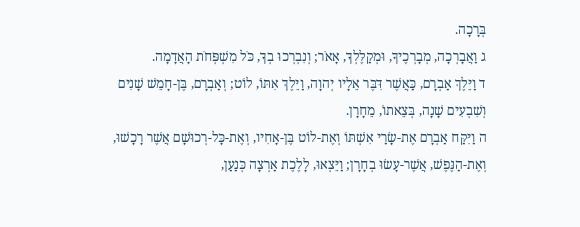בְּרָכָה.
ג וַאֲבָרְכָה, מְבָרְכֶיךָ, וּמְקַלֶּלְךָ, אָאֹר; וְנִבְרְכוּ בְךָ, כֹּל מִשְׁפְּחֹת הָאֲדָמָה.
ד וַיֵּלֶךְ אַבְרָם, כַּאֲשֶׁר דִּבֶּר אֵלָיו יְהוָה, וַיֵּלֶךְ אִתּוֹ, לוֹט; וְאַבְרָם, בֶּן-חָמֵשׁ שָׁנִים וְשִׁבְעִים שָׁנָה, בְּצֵאתוֹ, מֵחָרָן.
ה וַיִּקַּח אַבְרָם אֶת-שָׂרַי אִשְׁתּוֹ וְאֶת-לוֹט בֶּן-אָחִיו, וְאֶת-כָּל-רְכוּשָׁם אֲשֶׁר רָכָשׁוּ, וְאֶת-הַנֶּפֶשׁ, אֲשֶׁר-עָשׂוּ בְחָרָן; וַיֵּצְאוּ, לָלֶכֶת אַרְצָה כְּנַעַן,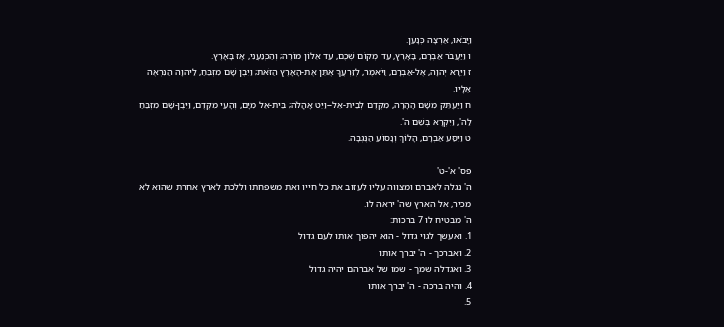וַיָּבֹאוּ, אַרְצָה כְּנָעַן.
ו וַיַּעֲבֹר אַבְרָם, בָּאָרֶץ, עַד מְקוֹם שְׁכֶם, עַד אֵלוֹן מוֹרֶה; וְהַכְּנַעֲנִי, אָז בָּאָרֶץ.
ז וַיֵּרָא יְהוָה, אֶל-אַבְרָם, וַיֹּאמֶר, לְזַרְעֲךָ אֶתֵּן אֶת-הָאָרֶץ הַזֹּאת; וַיִּבֶן שָׁם מִזְבֵּחַ, לַיהוָה הַנִּרְאֶה אֵלָיו.
ח וַיַּעְתֵּק מִשָּׁם הָהָרָה, מִקֶּדֶם לְבֵית-אֵל--וַיֵּט אָהֳלֹה; בֵּית-אֵל מִיָּם, וְהָעַי מִקֶּדֶם, וַיִּבֶן-שָׁם מִזְבֵּחַ לַה', וַיִּקְרָא בְּשֵׁם ה'.
ט וַיִּסַּע אַבְרָם, הָלוֹךְ וְנָסוֹעַ הַנֶּגְבָּה.

פס' א'-ט'
ה' נגלה לאברם ומצווה עליו לעזוב את כל חייו ואת משפחתו וללכת לארץ אחרת שהוא לא מכיר, אל הארץ שה' יראה לו.
ה' מבטיח לו 7 ברכות:
1. ואעשך לגוי גדול - הוא יהפוך אותו לעם גדול
2. ואברכך - ה' יברך אותו
3. ואגדלה שמך - שמו של אברהם יהיה גדול
4. והיה ברכה - ה' יברך אותו
5.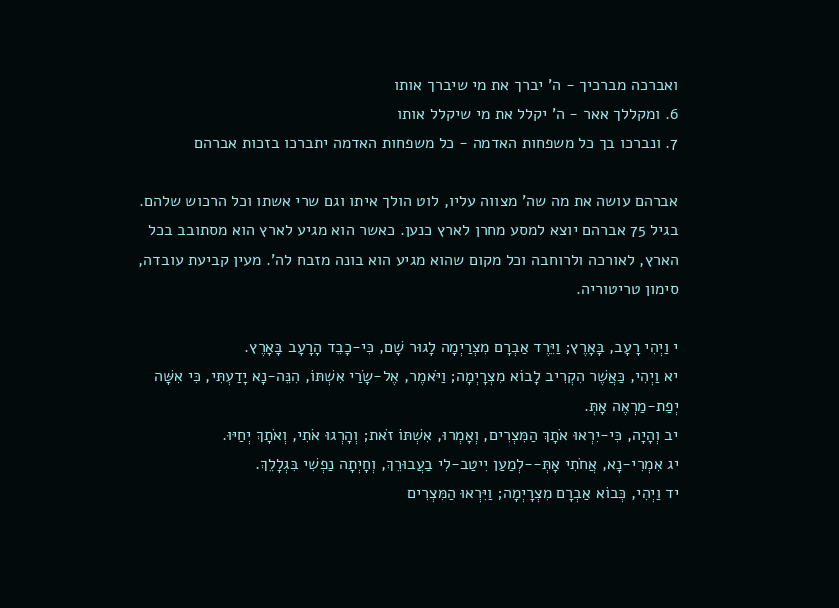ואברכה מברכיך - ה' יברך את מי שיברך אותו
6. ומקללך אאר - ה' יקלל את מי שיקלל אותו
7. ונברכו בך כל משפחות האדמה - כל משפחות האדמה יתברכו בזכות אברהם

אברהם עושה את מה שה' מצווה עליו, לוט הולך איתו וגם שרי אשתו וכל הרכוש שלהם. בגיל 75 אברהם יוצא למסע מחרן לארץ כנען. כאשר הוא מגיע לארץ הוא מסתובב בכל הארץ, לאורכה ולרוחבה וכל מקום שהוא מגיע הוא בונה מזבח לה'. מעין קביעת עובדה, סימון טריטוריה.

י וַיְהִי רָעָב, בָּאָרֶץ; וַיֵּרֶד אַבְרָם מִצְרַיְמָה לָגוּר שָׁם, כִּי-כָבֵד הָרָעָב בָּאָרֶץ.
יא וַיְהִי, כַּאֲשֶׁר הִקְרִיב לָבוֹא מִצְרָיְמָה; וַיֹּאמֶר, אֶל-שָׂרַי אִשְׁתּוֹ, הִנֵּה-נָא יָדַעְתִּי, כִּי אִשָּׁה יְפַת-מַרְאֶה אָתְּ.
יב וְהָיָה, כִּי-יִרְאוּ אֹתָךְ הַמִּצְרִים, וְאָמְרוּ, אִשְׁתּוֹ זֹאת; וְהָרְגוּ אֹתִי, וְאֹתָךְ יְחַיּוּ.
יג אִמְרִי-נָא, אֲחֹתִי אָתְּ--לְמַעַן יִיטַב-לִי בַעֲבוּרֵךְ, וְחָיְתָה נַפְשִׁי בִּגְלָלֵךְ.
יד וַיְהִי, כְּבוֹא אַבְרָם מִצְרָיְמָה; וַיִּרְאוּ הַמִּצְרִים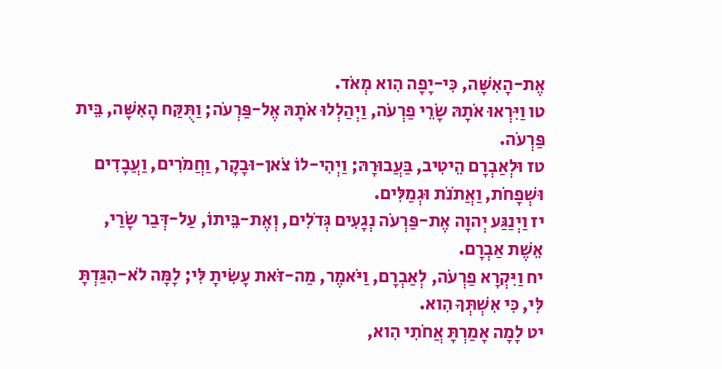אֶת-הָאִשָּׁה, כִּי-יָפָה הִוא מְאֹד.
טו וַיִּרְאוּ אֹתָהּ שָׂרֵי פַרְעֹה, וַיְהַלְלוּ אֹתָהּ אֶל-פַּרְעֹה; וַתֻּקַּח הָאִשָּׁה, בֵּית פַּרְעֹה.
טז וּלְאַבְרָם הֵיטִיב, בַּעֲבוּרָהּ; וַיְהִי-לוֹ צֹאן-וּבָקָר, וַחֲמֹרִים, וַעֲבָדִים וּשְׁפָחֹת, וַאֲתֹנֹת וּגְמַלִּים.
יז וַיְנַגַּע יְהוָה אֶת-פַּרְעֹה נְגָעִים גְּדֹלִים, וְאֶת-בֵּיתוֹ, עַל-דְּבַר שָׂרַי, אֵשֶׁת אַבְרָם.
יח וַיִּקְרָא פַרְעֹה, לְאַבְרָם, וַיֹּאמֶר, מַה-זֹּאת עָשִׂיתָ לִּי; לָמָּה לֹא-הִגַּדְתָּ לִּי, כִּי אִשְׁתְּךָ הִוא.
יט לָמָה אָמַרְתָּ אֲחֹתִי הִוא,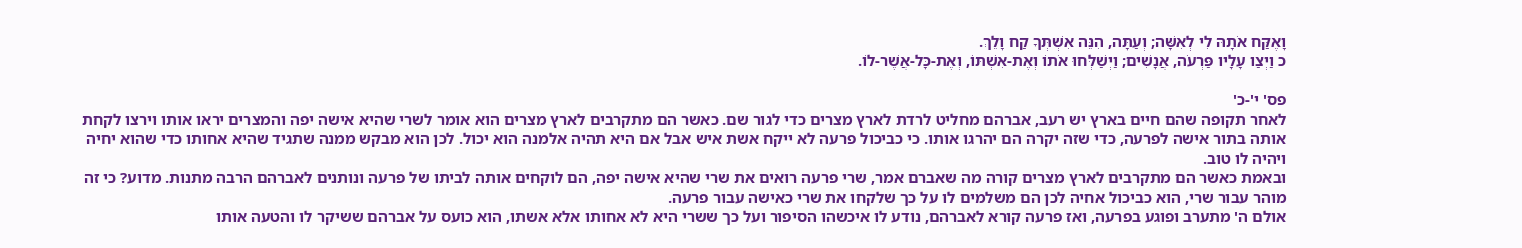וָאֶקַּח אֹתָהּ לִי לְאִשָּׁה; וְעַתָּה, הִנֵּה אִשְׁתְּךָ קַח וָלֵךְ.
כ וַיְצַו עָלָיו פַּרְעֹה, אֲנָשִׁים; וַיְשַׁלְּחוּ אֹתוֹ וְאֶת-אִשְׁתּוֹ, וְאֶת-כָּל-אֲשֶׁר-לוֹ.

פס' י'-כ'
לאחר תקופה שהם חיים בארץ יש רעב, אברהם מחליט לרדת לארץ מצרים כדי לגור שם. כאשר הם מתקרבים לארץ מצרים הוא אומר לשרי שהיא אישה יפה והמצרים יראו אותו וירצו לקחת אותה בתור אישה לפרעה, כדי שזה יקרה הם יהרגו אותו. כי כביכול פרעה לא ייקח אשת איש אבל אם היא תהיה אלמנה הוא יכול. לכן הוא מבקש ממנה שתגיד שהיא אחותו כדי שהוא יחיה ויהיה לו טוב.
ובאמת כאשר הם מתקרבים לארץ מצרים קורה מה שאברם אמר, שרי פרעה רואים את שרי שהיא אישה יפה, הם לוקחים אותה לביתו של פרעה ונותנים לאברהם הרבה מתנות. מדוע? כי זה מוהר עבור שרי, הוא כביכול אחיה לכן הם משלמים לו על כך שלקחו את שרי כאישה עבור פרעה.
אולם ה' מתערב ופוגע בפרעה, ואז פרעה קורא לאברהם, נודע לו איכשהו הסיפור ועל כך ששרי היא לא אחותו אלא אשתו, הוא כועס על אברהם ששיקר לו והטעה אותו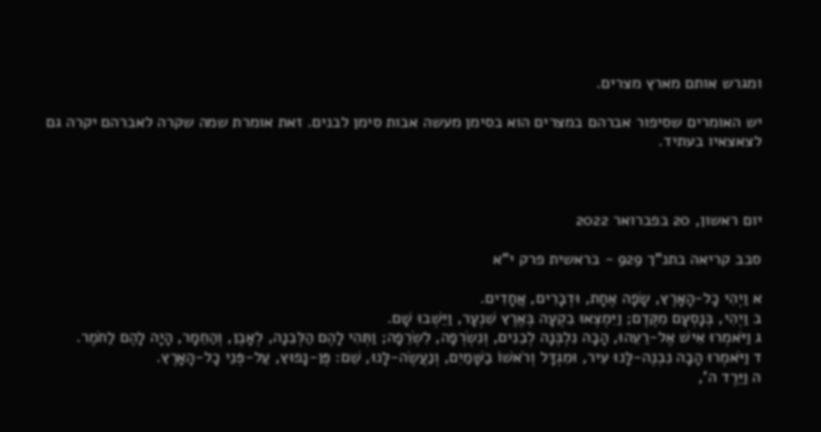ומגרש אותם מארץ מצרים.

יש האומרים שסיפור אברהם במצרים הוא בסימן מעשה אבות סימן לבנים. זאת אומרת שמה שקרה לאברהם יקרה גם לצאצאיו בעתיד.



יום ראשון, 20 בפברואר 2022

סבב קריאה בתנ"ך 929 - בראשית פרק י"א

א וַיְהִי כָל-הָאָרֶץ, שָׂפָה אֶחָת, וּדְבָרִים, אֲחָדִים.
ב וַיְהִי, בְּנָסְעָם מִקֶּדֶם; וַיִּמְצְאוּ בִקְעָה בְּאֶרֶץ שִׁנְעָר, וַיֵּשְׁבוּ שָׁם.
ג וַיֹּאמְרוּ אִישׁ אֶל-רֵעֵהוּ, הָבָה נִלְבְּנָה לְבֵנִים, וְנִשְׂרְפָה, לִשְׂרֵפָה; וַתְּהִי לָהֶם הַלְּבֵנָה, לְאָבֶן, וְהַחֵמָר, הָיָה לָהֶם לַחֹמֶר.
ד וַיֹּאמְרוּ הָבָה נִבְנֶה-לָּנוּ עִיר, וּמִגְדָּל וְרֹאשׁוֹ בַשָּׁמַיִם, וְנַעֲשֶׂה-לָּנוּ, שֵׁם: פֶּן-נָפוּץ, עַל-פְּנֵי כָל-הָאָרֶץ.
ה וַיֵּרֶד ה',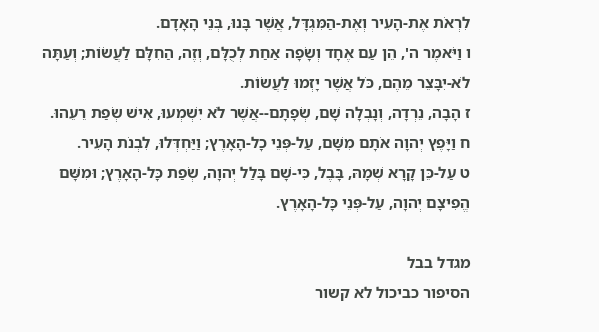לִרְאֹת אֶת-הָעִיר וְאֶת-הַמִּגְדָּל, אֲשֶׁר בָּנוּ, בְּנֵי הָאָדָם.
ו וַיֹּאמֶר ה', הֵן עַם אֶחָד וְשָׂפָה אַחַת לְכֻלָּם, וְזֶה, הַחִלָּם לַעֲשׂוֹת; וְעַתָּה לֹא-יִבָּצֵר מֵהֶם, כֹּל אֲשֶׁר יָזְמוּ לַעֲשׂוֹת.
ז הָבָה, נֵרְדָה, וְנָבְלָה שָׁם, שְׂפָתָם--אֲשֶׁר לֹא יִשְׁמְעוּ, אִישׁ שְׂפַת רֵעֵהוּ.
ח וַיָּפֶץ יְהוָה אֹתָם מִשָּׁם, עַל-פְּנֵי כָל-הָאָרֶץ; וַיַּחְדְּלוּ, לִבְנֹת הָעִיר.
ט עַל-כֵּן קָרָא שְׁמָהּ, בָּבֶל, כִּי-שָׁם בָּלַל יְהוָה, שְׂפַת כָּל-הָאָרֶץ; וּמִשָּׁם הֱפִיצָם יְהוָה, עַל-פְּנֵי כָּל-הָאָרֶץ.

מגדל בבל
הסיפור כביכול לא קשור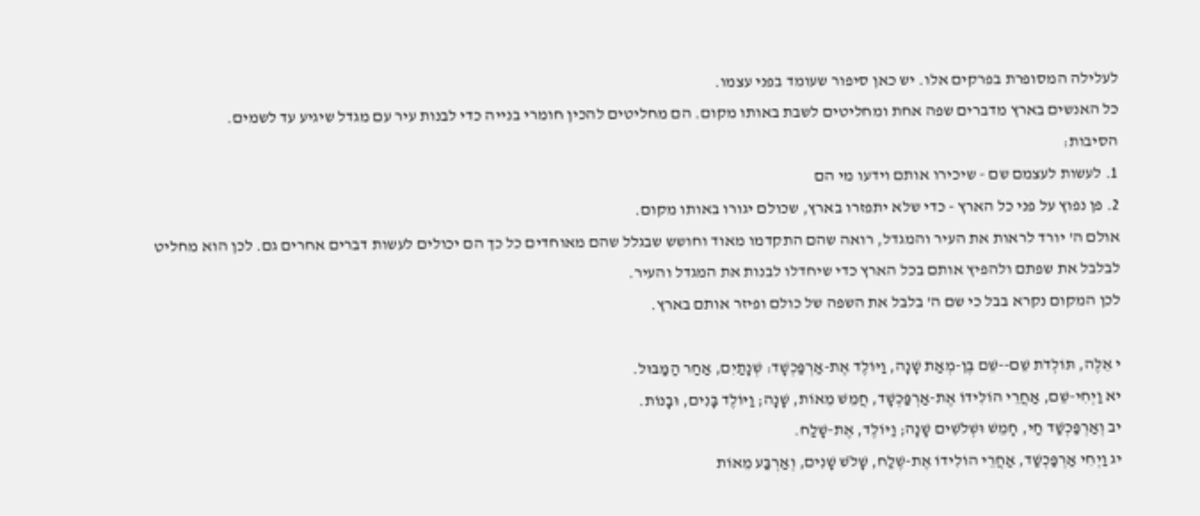לעלילה המסופרת בפרקים אלו. יש כאן סיפור שעומד בפני עצמו.
כל האנשים בארץ מדברים שפה אחת ומחליטים לשבת באותו מקום. הם מחליטים להכין חומרי בנייה כדי לבנות עיר עם מגדל שיגיע עד לשמים.
הסיבות:
1. לעשות לעצמם שם - שיכירו אותם וידעו מי הם
2. פן נפוץ על פני כל הארץ - כדי שלא יתפזרו בארץ, שכולם יגורו באותו מקום.
אולם ה' יורד לראות את העיר והמגדל, רואה שהם התקדמו מאוד וחושש שבגלל שהם מאוחדים כל כך הם יכולים לעשות דברים אחרים גם. לכן הוא מחליט לבלבל את שפתם ולהפיץ אותם בכל הארץ כדי שיחדלו לבנות את המגדל והעיר.
לכן המקום נקרא בבל כי שם ה' בלבל את השפה של כולם ופיזר אותם בארץ.

י אֵלֶּה, תּוֹלְדֹת שֵׁם--שֵׁם בֶּן-מְאַת שָׁנָה, וַיּוֹלֶד אֶת-אַרְפַּכְשָׁד: שְׁנָתַיִם, אַחַר הַמַּבּוּל.
יא וַיְחִי-שֵׁם, אַחֲרֵי הוֹלִידוֹ אֶת-אַרְפַּכְשָׁד, חֲמֵשׁ מֵאוֹת, שָׁנָה; וַיּוֹלֶד בָּנִים, וּבָנוֹת.
יב וְאַרְפַּכְשַׁד חַי, חָמֵשׁ וּשְׁלֹשִׁים שָׁנָה; וַיּוֹלֶד, אֶת-שָׁלַח.
יג וַיְחִי אַרְפַּכְשַׁד, אַחֲרֵי הוֹלִידוֹ אֶת-שֶׁלַח, שָׁלֹשׁ שָׁנִים, וְאַרְבַּע מֵאוֹת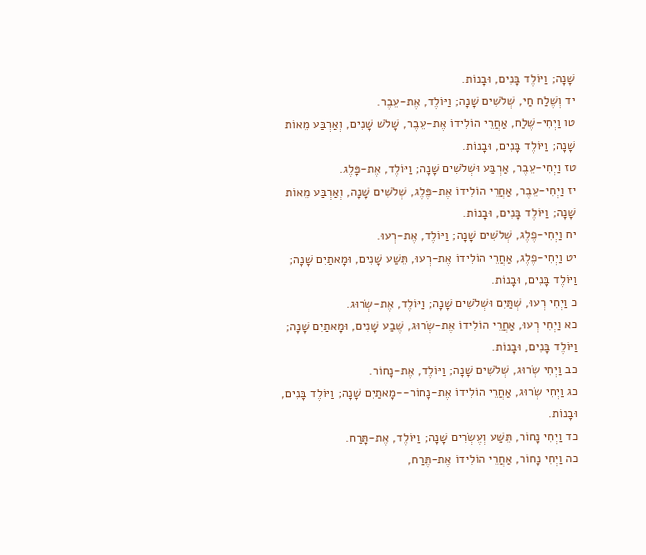שָׁנָה; וַיּוֹלֶד בָּנִים, וּבָנוֹת.
יד וְשֶׁלַח חַי, שְׁלֹשִׁים שָׁנָה; וַיּוֹלֶד, אֶת-עֵבֶר.
טו וַיְחִי-שֶׁלַח, אַחֲרֵי הוֹלִידוֹ אֶת-עֵבֶר, שָׁלֹשׁ שָׁנִים, וְאַרְבַּע מֵאוֹת שָׁנָה; וַיּוֹלֶד בָּנִים, וּבָנוֹת.
טז וַיְחִי-עֵבֶר, אַרְבַּע וּשְׁלֹשִׁים שָׁנָה; וַיּוֹלֶד, אֶת-פָּלֶג.
יז וַיְחִי-עֵבֶר, אַחֲרֵי הוֹלִידוֹ אֶת-פֶּלֶג, שְׁלֹשִׁים שָׁנָה, וְאַרְבַּע מֵאוֹת שָׁנָה; וַיּוֹלֶד בָּנִים, וּבָנוֹת.
יח וַיְחִי-פֶלֶג, שְׁלֹשִׁים שָׁנָה; וַיּוֹלֶד, אֶת-רְעוּ.
יט וַיְחִי-פֶלֶג, אַחֲרֵי הוֹלִידוֹ אֶת-רְעוּ, תֵּשַׁע שָׁנִים, וּמָאתַיִם שָׁנָה; וַיּוֹלֶד בָּנִים, וּבָנוֹת.
כ וַיְחִי רְעוּ, שְׁתַּיִם וּשְׁלֹשִׁים שָׁנָה; וַיּוֹלֶד, אֶת-שְׂרוּג.
כא וַיְחִי רְעוּ, אַחֲרֵי הוֹלִידוֹ אֶת-שְׂרוּג, שֶׁבַע שָׁנִים, וּמָאתַיִם שָׁנָה; וַיּוֹלֶד בָּנִים, וּבָנוֹת.
כב וַיְחִי שְׂרוּג, שְׁלֹשִׁים שָׁנָה; וַיּוֹלֶד, אֶת-נָחוֹר.
כג וַיְחִי שְׂרוּג, אַחֲרֵי הוֹלִידוֹ אֶת-נָחוֹר--מָאתַיִם שָׁנָה; וַיּוֹלֶד בָּנִים, וּבָנוֹת.
כד וַיְחִי נָחוֹר, תֵּשַׁע וְעֶשְׂרִים שָׁנָה; וַיּוֹלֶד, אֶת-תָּרַח.
כה וַיְחִי נָחוֹר, אַחֲרֵי הוֹלִידוֹ אֶת-תֶּרַח,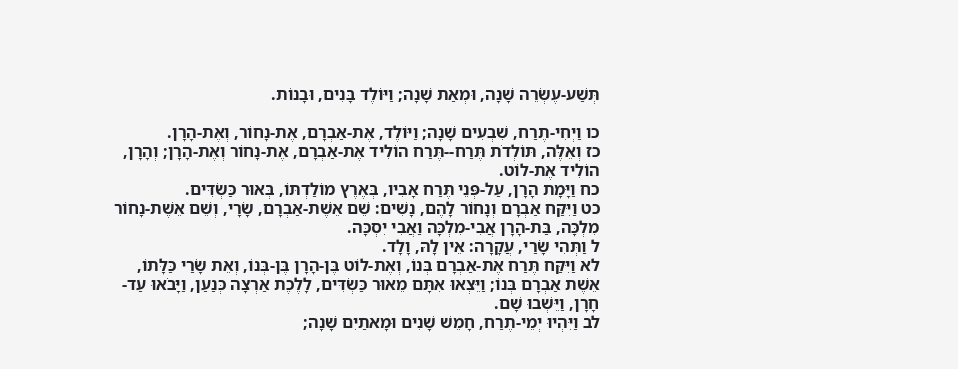תְּשַׁע-עֶשְׂרֵה שָׁנָה, וּמְאַת שָׁנָה; וַיּוֹלֶד בָּנִים, וּבָנוֹת.

כו וַיְחִי-תֶרַח, שִׁבְעִים שָׁנָה; וַיּוֹלֶד, אֶת-אַבְרָם, אֶת-נָחוֹר, וְאֶת-הָרָן.
כז וְאֵלֶּה, תּוֹלְדֹת תֶּרַח--תֶּרַח הוֹלִיד אֶת-אַבְרָם, אֶת-נָחוֹר וְאֶת-הָרָן; וְהָרָן, הוֹלִיד אֶת-לוֹט.
כח וַיָּמָת הָרָן, עַל-פְּנֵי תֶּרַח אָבִיו, בְּאֶרֶץ מוֹלַדְתּוֹ, בְּאוּר כַּשְׂדִּים.
כט וַיִּקַּח אַבְרָם וְנָחוֹר לָהֶם, נָשִׁים: שֵׁם אֵשֶׁת-אַבְרָם, שָׂרָי, וְשֵׁם אֵשֶׁת-נָחוֹר מִלְכָּה, בַּת-הָרָן אֲבִי-מִלְכָּה וַאֲבִי יִסְכָּה.
ל וַתְּהִי שָׂרַי, עֲקָרָה: אֵין לָהּ, וָלָד.
לא וַיִּקַּח תֶּרַח אֶת-אַבְרָם בְּנוֹ, וְאֶת-לוֹט בֶּן-הָרָן בֶּן-בְּנוֹ, וְאֵת שָׂרַי כַּלָּתוֹ, אֵשֶׁת אַבְרָם בְּנוֹ; וַיֵּצְאוּ אִתָּם מֵאוּר כַּשְׂדִּים, לָלֶכֶת אַרְצָה כְּנַעַן, וַיָּבֹאוּ עַד-חָרָן, וַיֵּשְׁבוּ שָׁם.
לב וַיִּהְיוּ יְמֵי-תֶרַח, חָמֵשׁ שָׁנִים וּמָאתַיִם שָׁנָה;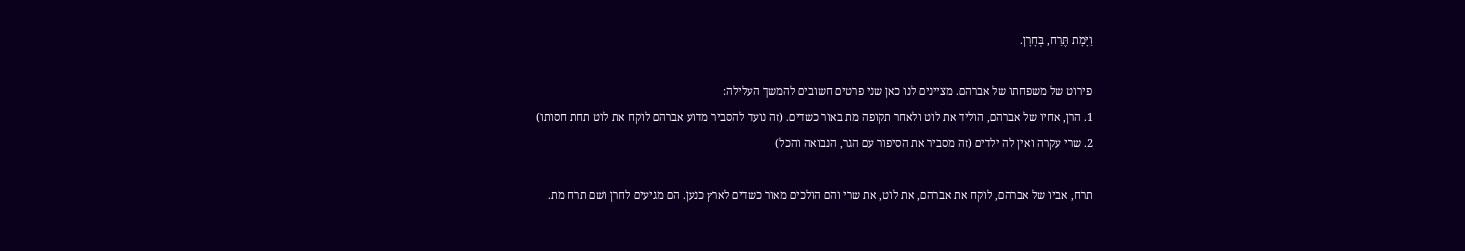וַיָּמָת תֶּרַח, בְּחָרָן.

פירוט של משפחתו של אברהם. מציינים לנו כאן שני פרטים חשובים להמשך העלילה:
1. הרן, אחיו של אברהם, הוליד את לוט ולאחר תקופה מת באור כשדים. (זה נועד להסביר מדוע אברהם לוקח את לוט תחת חסותו)
2. שרי עקרה ואין לה ילדים (זה מסביר את הסיפור עם הגר, הנבואה והכל)

תרח, אביו של אברהם, לוקח את אברהם, את לוט, את שרי והם הולכים מאור כשדים לארץ כנען. הם מגיעים לחרן ושם תרח מת.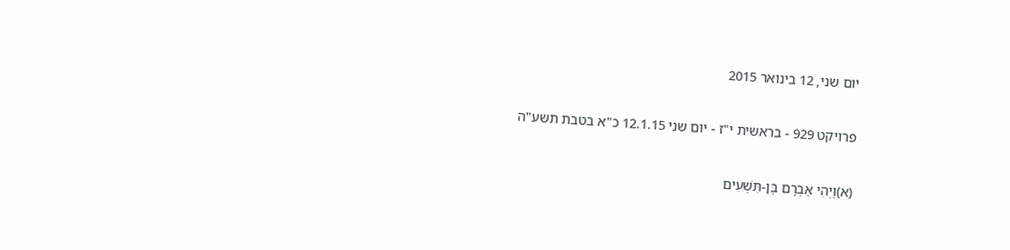יום שני, 12 בינואר 2015

פרויקט 929 - בראשית י"ז - יום שני 12.1.15 כ"א בטבת תשע"ה

(א)וַיְהִי אַבְרָם בֶּן-תִּשְׁעִים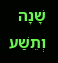שָׁנָה וְתֵשַׁע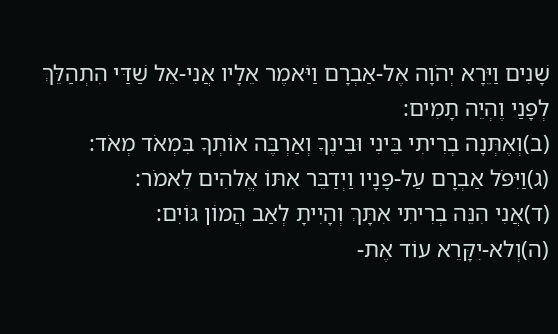שָׁנִים וַיֵּרָא יְהֹוָה אֶל-אַבְרָם וַיֹּאמֶר אֵלָיו אֲנִי-אֵל שַׁדַּי הִתְהַלֵּךְ לְפָנַי וֶהְיֵה תָמִים:
(ב)וְאֶתְּנָה בְרִיתִי בֵּינִי וּבֵינֶךָ וְאַרְבֶּה אוֹתְךָ בִּמְאֹד מְאֹד:
(ג)וַיִּפֹּל אַבְרָם עַל-פָּנָיו וַיְדַבֵּר אִתּוֹ אֱלהִים לֵאמֹר:
(ד)אֲנִי הִנֵּה בְרִיתִי אִתָּךְ וְהָיִיתָ לְאַב הֲמוֹן גּוֹיִם:
(ה)וְלא-יִקָּרֵא עוֹד אֶת-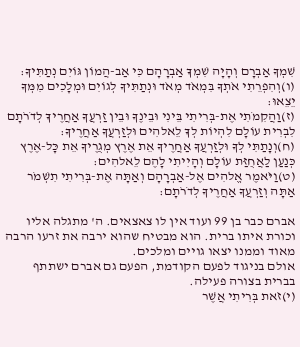שִׁמְךָ אַבְרָם וְהָיָה שִׁמְךָ אַבְרָהָם כִּי אַב-הֲמוֹן גּוֹיִם נְתַתִּיךָ:
(ו)וְהִפְרֵתִי אֹתְךָ בִּמְאֹד מְאֹד וּנְתַתִּיךָ לְגוֹיִם וּמְלָכִים מִמְּךָ יֵצֵאוּ:
(ז)וַהֲקִמֹתִי אֶת-בְּרִיתִי בֵּינִי וּבֵינֶךָ וּבֵין זַרְעֲךָ אַחֲרֶיךָ לְדֹרֹתָם לִבְרִית עוֹלָם לִהְיוֹת לְךָ לֵאלהִים וּלְזַרְעֲךָ אַחֲרֶיךָ:
(ח)וְנָתַתִּי לְךָ וּלְזַרְעֲךָ אַחֲרֶיךָ אֵת אֶרֶץ מְגֻרֶיךָ אֵת כָּל-אֶרֶץ כְּנַעַן לַאֲחֻזַּת עוֹלָם וְהָיִיתִי לָהֶם לֵאלהִים:
(ט)וַיֹּאמֶר אֱלהִים אֶל-אַבְרָהָם וְאַתָּה אֶת-בְּרִיתִי תִשְׁמֹר אַתָּה וְזַרְעֲךָ אַחֲרֶיךָ לְדֹרֹתָם:

אברם כבר בן 99 ועוד אין לו צאצאים. ה' מתגלה אליו וכורת איתו ברית. הוא מבטיח שהוא ירבה את זרעו הרבה מאוד וממנו יצאו גויים ומלכים.
אולם בניגוד לפעם הקודמת, הפעם גם אברם ישתתף בברית בצורה פעילה.
(י)זֹאת בְּרִיתִי אֲשֶׁר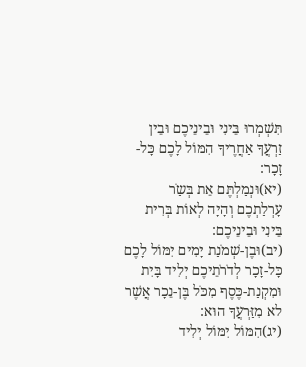תִּשְׁמְרוּ בֵּינִי וּבֵינֵיכֶם וּבֵין זַרְעֲךָ אַחֲרֶיךָ הִמּוֹל לָכֶם כָּל-זָכָר:
(יא)וּנְמַלְתֶּם אֵת בְּשַֹר עָרְלַתְכֶם וְהָיָה לְאוֹת בְּרִית בֵּינִי וּבֵינֵיכֶם:
(יב)וּבֶן-שְׁמֹנַת יָמִים יִמּוֹל לָכֶם כָּל-זָכָר לְדֹרֹתֵיכֶם יְלִיד בָּיִת וּמִקְנַת-כֶּסֶף מִכֹּל בֶּן-נֵכָר אֲשֶׁר לא מִזַּרְעֲךָ הוּא:
(יג)הִמּוֹל יִמּוֹל יְלִיד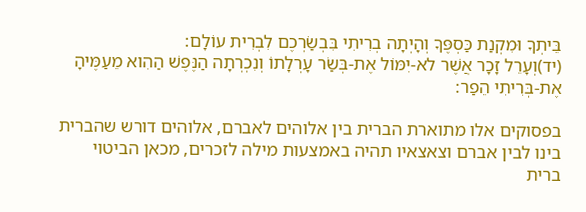בֵּיתְךָ וּמִקְנַת כַּסְפֶּךָ וְהָיְתָה בְרִיתִי בִּבְשַֹרְכֶם לִבְרִית עוֹלָם:
(יד)וְעָרֵל זָכָר אֲשֶׁר לא-יִמּוֹל אֶת-בְּשַֹר עָרְלָתוֹ וְנִכְרְתָה הַנֶּפֶשׁ הַהִוא מֵעַמֶּיהָ אֶת-בְּרִיתִי הֵפַר:

בפסוקים אלו מתוארת הברית בין אלוהים לאברם, אלוהים דורש שהברית בינו לבין אברם וצאצאיו תהיה באמצעות מילה לזכרים, מכאן הביטוי ברית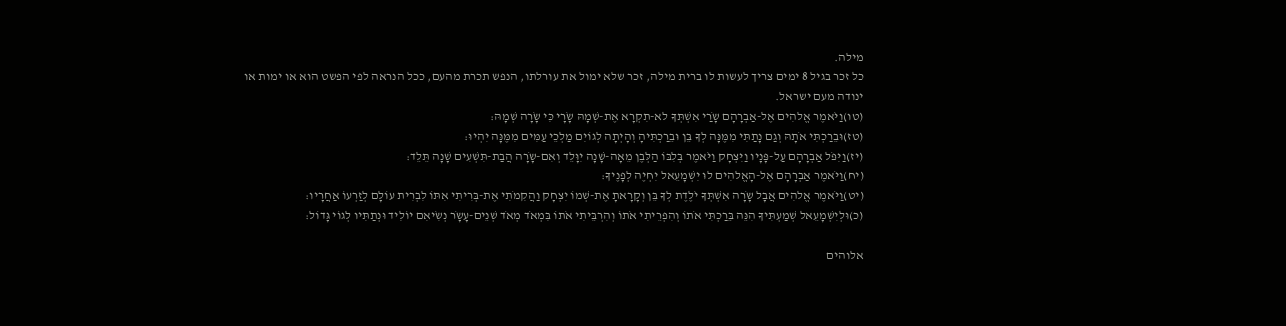מילה.
כל זכר בגיל 8 ימים צריך לעשות לו ברית מילה, זכר שלא ימול את עורלתו, הנפש תכרת מהעם, ככל הנראה לפי הפשט הוא או ימות או ינודה מעם ישראל.
(טו)וַיֹּאמֶר אֱלהִים אֶל-אַבְרָהָם שָֹרַי אִשְׁתְּךָ לא-תִקְרָא אֶת-שְׁמָהּ שָֹרָי כִּי שָֹרָה שְׁמָהּ:
(טז)וּבֵרַכְתִּי אֹתָהּ וְגַם נָתַתִּי מִמֶּנָּה לְךָ בֵּן וּבֵרַכְתִּיהָ וְהָיְתָה לְגוֹיִם מַלְכֵי עַמִּים מִמֶּנָּה יִהְיוּ:
(יז)וַיִּפֹּל אַבְרָהָם עַל-פָּנָיו וַיִּצְחָק וַיֹּאמֶר בְּלִבּוֹ הַלְּבֶן מֵאָה-שָׁנָה יִוָּלֵד וְאִם-שָֹרָה הֲבַת-תִּשְׁעִים שָׁנָה תֵּלֵד:
(יח)וַיֹּאמֶר אַבְרָהָם אֶל-הָאֱלהִים לוּ יִשְׁמָעֵאל יִחְיֶה לְפָנֶיךָ:
(יט)וַיֹּאמֶר אֱלהִים אֲבָל שָֹרָה אִשְׁתְּךָ יֹלֶדֶת לְךָ בֵּן וְקָרָאתָ אֶת-שְׁמוֹ יִצְחָק וַהֲקִמֹתִי אֶת-בְּרִיתִי אִתּוֹ לִבְרִית עוֹלָם לְזַרְעוֹ אַחֲרָיו:
(כ)וּלְיִשְׁמָעֵאל שְׁמַעְתִּיךָ הִנֵּה בֵּרַכְתִּי אֹתוֹ וְהִפְרֵיתִי אֹתוֹ וְהִרְבֵּיתִי אֹתוֹ בִּמְאֹד מְאֹד שְׁנֵים-עָשָֹר נְשִֹיאִם יוֹלִיד וּנְתַתִּיו לְגוֹי גָּדוֹל:

אלוהים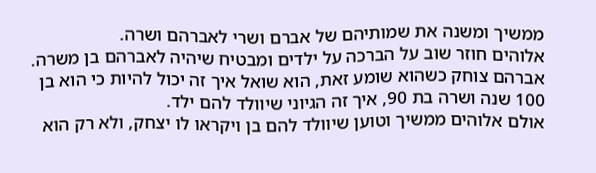ממשיך ומשנה את שמותיהם של אברם ושרי לאברהם ושרה.
אלוהים חוזר שוב על הברכה על ילדים ומבטיח שיהיה לאברהם בן משרה.
אברהם צוחק כשהוא שומע זאת, הוא שואל איך זה יכול להיות כי הוא בן 100 שנה ושרה בת 90, איך זה הגיוני שיוולד להם ילד.
אולם אלוהים ממשיך וטוען שיוולד להם בן ויקראו לו יצחק, ולא רק הוא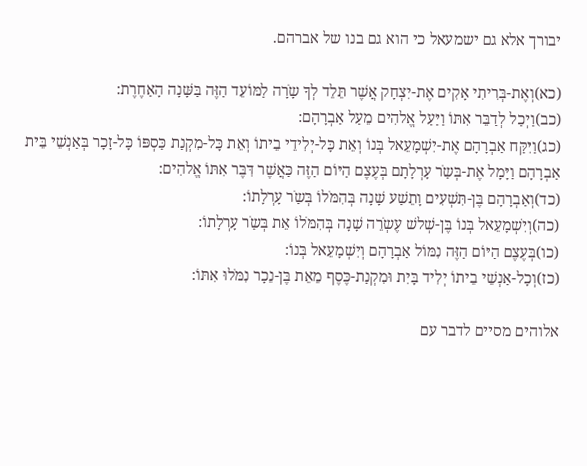יבורך אלא גם ישמעאל כי הוא גם בנו של אברהם.

(כא)וְאֶת-בְּרִיתִי אָקִים אֶת-יִצְחָק אֲשֶׁר תֵּלֵד לְךָ שָֹרָה לַמּוֹעֵד הַזֶּה בַּשָּׁנָה הָאַחֶרֶת:
(כב)וַיְכַל לְדַבֵּר אִתּוֹ וַיַּעַל אֱלהִים מֵעַל אַבְרָהָם:
(כג)וַיִּקַּח אַבְרָהָם אֶת-יִשְׁמָעֵאל בְּנוֹ וְאֵת כָּל-יְלִידֵי בֵיתוֹ וְאֵת כָּל-מִקְנַת כַּסְפּוֹ כָּל-זָכָר בְּאַנְשֵׁי בֵּית אַבְרָהָם וַיָּמָל אֶת-בְּשַֹר עָרְלָתָם בְּעֶצֶם הַיּוֹם הַזֶּה כַּאֲשֶׁר דִּבֶּר אִתּוֹ אֱלהִים:
(כד)וְאַבְרָהָם בֶּן-תִּשְׁעִים וָתֵשַׁע שָׁנָה בְּהִמֹּלוֹ בְּשַֹר עָרְלָתוֹ:
(כה)וְיִשְׁמָעֵאל בְּנוֹ בֶּן-שְׁלשׁ עֶשְֹרֵה שָׁנָה בְּהִמֹּלוֹ אֵת בְּשַֹר עָרְלָתוֹ:
(כו)בְּעֶצֶם הַיּוֹם הַזֶּה נִמּוֹל אַבְרָהָם וְיִשְׁמָעֵאל בְּנוֹ:
(כז)וְכָל-אַנְשֵׁי בֵיתוֹ יְלִיד בָּיִת וּמִקְנַת-כֶּסֶף מֵאֵת בֶּן-נֵכָר נִמֹּלוּ אִתּוֹ:

אלוהים מסיים לדבר עם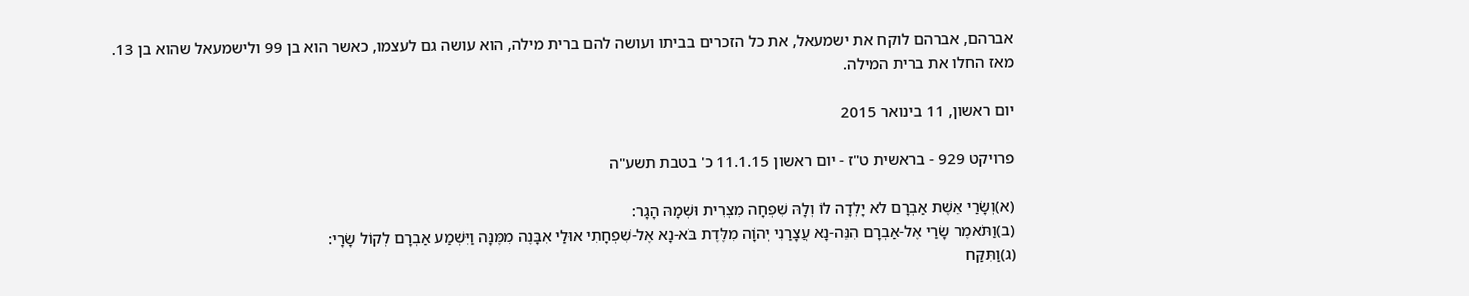אברהם, אברהם לוקח את ישמעאל, את כל הזכרים בביתו ועושה להם ברית מילה, הוא עושה גם לעצמו, כאשר הוא בן 99 ולישמעאל שהוא בן 13.
מאז החלו את ברית המילה.

יום ראשון, 11 בינואר 2015

פרויקט 929 - בראשית ט"ז - יום ראשון 11.1.15 כ' בטבת תשע"ה

(א)וְשָֹרַי אֵשֶׁת אַבְרָם לא יָלְדָה לוֹ וְלָהּ שִׁפְחָה מִצְרִית וּשְׁמָהּ הָגָר:
(ב)וַתֹּאמֶר שָֹרַי אֶל-אַבְרָם הִנֵּה-נָא עֲצָרַנִי יְהוָֹה מִלֶּדֶת בֹּא-נָא אֶל-שִׁפְחָתִי אוּלַי אִבָּנֶה מִמֶּנָּה וַיִּשְׁמַע אַבְרָם לְקוֹל שָֹרָי:
(ג)וַתִּקַּח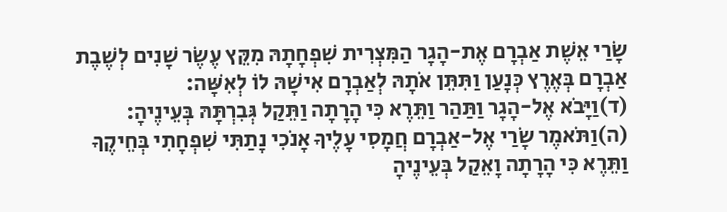שָֹרַי אֵשֶׁת אַבְרָם אֶת-הָגָר הַמִּצְרִית שִׁפְחָתָהּ מִקֵּץ עֶשֶֹר שָׁנִים לְשֶׁבֶת אַבְרָם בְּאֶרֶץ כְּנָעַן וַתִּתֵּן אֹתָהּ לְאַבְרָם אִישָׁהּ לוֹ לְאִשָּׁה:
(ד)וַיָּבֹא אֶל-הָגָר וַתַּהַר וַתֵּרֶא כִּי הָרָתָה וַתֵּקַל גְּבִרְתָּהּ בְּעֵינֶיהָ:
(ה)וַתֹּאמֶר שָֹרַי אֶל-אַבְרָם חֲמָסִי עָלֶיךָ אָנֹכִי נָתַתִּי שִׁפְחָתִי בְּחֵיקֶךָ וַתֵּרֶא כִּי הָרָתָה וָאֵקַל בְּעֵינֶיהָ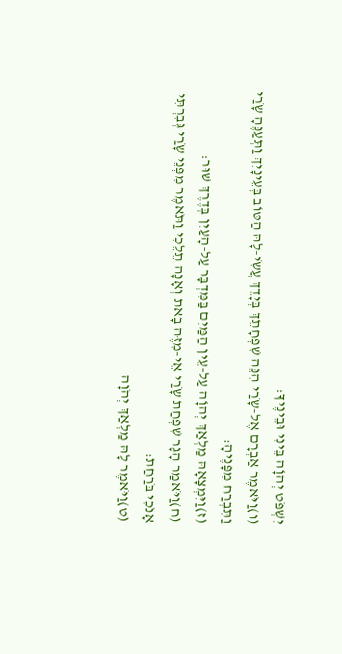יִשְׁפֹּט יְהוָֹה בֵּינִי וּבֵינֶיךָ:
(ו)וַיֹּאמֶר אַבְרָם אֶל-שָֹרַי הִנֵּה שִׁפְחָתֵךְ בְּיָדֵךְ עֲשִֹי-לָהּ הַטּוֹב בְּעֵינָיִךְ וַתְּעַנֶּהָ שָֹרַי וַתִּבְרַח מִפָּנֶיהָ:
(ז)וַיִּמְצָאָהּ מַלְאַךְ יְהוָֹה עַל-עֵין הַמַּיִם בַּמִּדְבָּר עַל-הָעַיִן בְּדֶרֶךְ שׁוּר:
(ח)וַיֹּאמַר הָגָר שִׁפְחַת שָֹרַי אֵי-מִזֶּה בָאת וְאָנָה תֵלֵכִי וַתֹּאמֶר מִפְּנֵי שָֹרַי גְּבִרְתִּי אָנֹכִי בֹּרַחַת:
(ט)וַיֹּאמֶר לָהּ מַלְאַךְ יְהֹוָה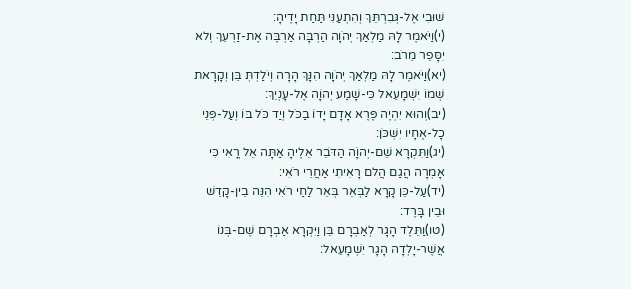שׁוּבִי אֶל-גְּבִרְתֵּךְ וְהִתְעַנִּי תַּחַת יָדֶיהָ:
(י)וַיֹּאמֶר לָהּ מַלְאַךְ יְהֹוָה הַרְבָּה אַרְבֶּה אֶת-זַרְעֵךְ וְלא יִסָּפֵר מֵרֹב:
(יא)וַיֹּאמֶר לָהּ מַלְאַךְ יְהֹוָה הִנָּךְ הָרָה וְיֹלַדְתְּ בֵּן וְקָרָאת שְׁמוֹ יִשְׁמָעֵאל כִּי-שָׁמַע יְהוָֹה אֶל-עָנְיֵךְ:
(יב)וְהוּא יִהְיֶה פֶּרֶא אָדָם יָדוֹ בַכֹּל וְיַד כֹּל בּוֹ וְעַל-פְּנֵי כָל-אֶחָיו יִשְׁכֹּן:
(יג)וַתִּקְרָא שֵׁם-יְהוָֹה הַדֹּבֵר אֵלֶיהָ אַתָּה אֵל רֳאִי כִּי אָמְרָה הֲגַם הֲלם רָאִיתִי אַחֲרֵי רֹאִי:
(יד)עַל-כֵּן קָרָא לַבְּאֵר בְּאֵר לַחַי רֹאִי הִנֵּה בֵין-קָדֵשׁ וּבֵין בָּרֶד:
(טו)וַתֵּלֶד הָגָר לְאַבְרָם בֵּן וַיִּקְרָא אַבְרָם שֶׁם-בְּנוֹ אֲשֶׁר-יָלְדָה הָגָר יִשְׁמָעֵאל: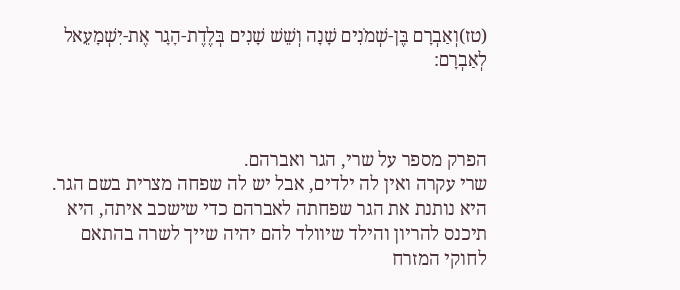(טז)וְאַבְרָם בֶּן-שְׁמֹנִים שָׁנָה וְשֵׁשׁ שָׁנִים בְּלֶדֶת-הָגָר אֶת-יִשְׁמָעֵאל לְאַבְרָם:



הפרק מספר על שרי, הגר ואברהם.
שרי עקרה ואין לה ילדים, אבל יש לה שפחה מצרית בשם הגר. היא נותנת את הגר שפחתה לאברהם כדי שישכב איתה, היא תיכנס להריון והילד שיוולד להם יהיה שייך לשרה בהתאם לחוקי המזרח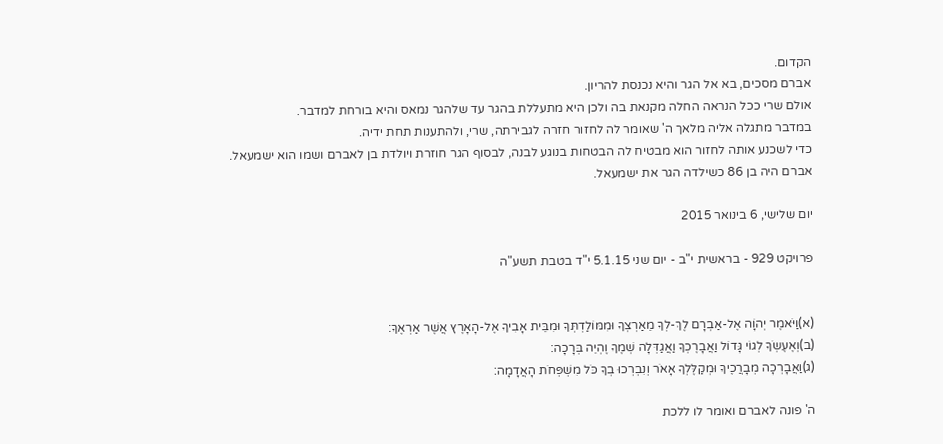הקדום.
אברם מסכים, בא אל הגר והיא נכנסת להריון.
אולם שרי ככל הנראה החלה מקנאת בה ולכן היא מתעללת בהגר עד שלהגר נמאס והיא בורחת למדבר.
במדבר מתגלה אליה מלאך ה' שאומר לה לחזור חזרה לגבירתה, שרי, ולהתענות תחת ידיה.
כדי לשכנע אותה לחזור הוא מבטיח לה הבטחות בנוגע לבנה, לבסוף הגר חוזרת ויולדת בן לאברם ושמו הוא ישמעאל.
אברם היה בן 86 כשילדה הגר את ישמעאל.

יום שלישי, 6 בינואר 2015

פרויקט 929 - בראשית י"ב - יום שני 5.1.15 י"ד בטבת תשע"ה


(א)וַיֹּאמֶר יְהוָֹה אֶל-אַבְרָם לֶךְ-לְךָ מֵאַרְצְךָ וּמִמּוֹלַדְתְּךָ וּמִבֵּית אָבִיךָ אֶל-הָאָרֶץ אֲשֶׁר אַרְאֶךָ:
(ב)וְאֶעֶשְֹךָ לְגוֹי גָּדוֹל וַאֲבָרֶכְךָ וַאֲגַדְּלָה שְׁמֶךָ וֶהְיֵה בְּרָכָה:
(ג)וַאֲבָרְכָה מְבָרֲכֶיךָ וּמְקַלֶּלְךָ אָאֹר וְנִבְרְכוּ בְךָ כֹּל מִשְׁפְּחֹת הָאֲדָמָה:

ה' פונה לאברם ואומר לו ללכת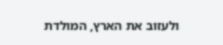ולעזוב את הארץ, המולדת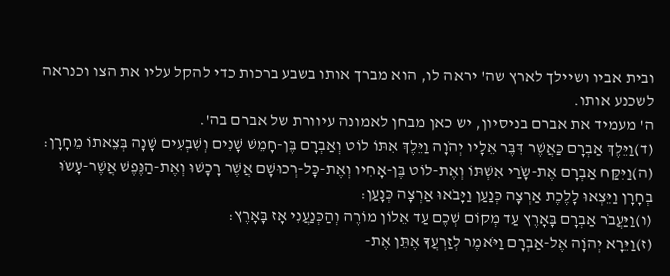ובית אביו ושיילך לארץ שה' יראה לו, הוא מברך אותו בשבע ברכות כדי להקל עליו את הצו וכנראה לשכנע אותו.
ה' מעמיד את אברם בניסיון, יש כאן מבחן לאמונה עיוורת של אברם בה'.
(ד)וַיֵּלֶךְ אַבְרָם כַּאֲשֶׁר דִּבֶּר אֵלָיו יְהֹוָה וַיֵּלֶךְ אִתּוֹ לוֹט וְאַבְרָם בֶּן-חָמֵשׁ שָׁנִים וְשִׁבְעִים שָׁנָה בְּצֵאתוֹ מֵחָרָן:
(ה)וַיִּקַּח אַבְרָם אֶת-שָֹרַי אִשְׁתּוֹ וְאֶת-לוֹט בֶּן-אָחִיו וְאֶת-כָּל-רְכוּשָׁם אֲשֶׁר רָכָשׁוּ וְאֶת-הַנֶּפֶשׁ אֲשֶׁר-עָשֹוּ בְחָרָן וַיֵּצְאוּ לָלֶכֶת אַרְצָה כְּנַעַן וַיָּבֹאוּ אַרְצָה כְּנָעַן:
(ו)וַיַּעֲבֹר אַבְרָם בָּאָרֶץ עַד מְקוֹם שְׁכֶם עַד אֵלוֹן מוֹרֶה וְהַכְּנַעֲנִי אָז בָּאָרֶץ:
(ז)וַיֵּרָא יְהוָֹה אֶל-אַבְרָם וַיֹּאמֶר לְזַרְעֲךָ אֶתֵּן אֶת-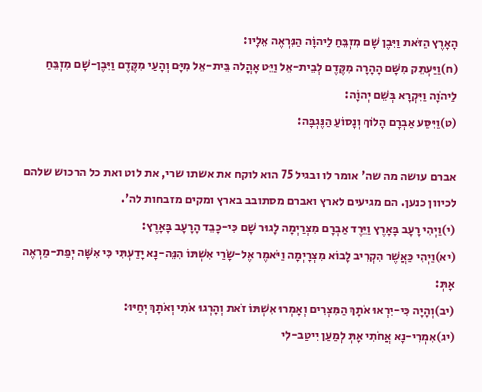הָאָרֶץ הַזֹּאת וַיִּבֶן שָׁם מִזְבֵּחַ לַיהוָֹה הַנִּרְאֶה אֵלָיו:
(ח)וַיַּעְתֵּק מִשָּׁם הָהָרָה מִקֶּדֶם לְבֵית-אֵל וַיֵּט אָהֳלה בֵּית-אֵל מִיָּם וְהָעַי מִקֶּדֶם וַיִּבֶן-שָׁם מִזְבֵּחַ לַיהֹוָה וַיִּקְרָא בְּשֵׁם יְהוָֹה:
(ט)וַיִּסַּע אַבְרָם הָלוֹךְ וְנָסוֹעַ הַנֶּגְבָּה:

אברם עושה מה שה' אומר לו ובגיל 75 הוא לוקח את אשתו שרי, את לוט ואת כל הרכוש שלהם לכיוון כנען. הם מגיעים לארץ ואברם מסתובב בארץ ומקים מזבחות לה'.
(י)וַיְהִי רָעָב בָּאָרֶץ וַיֵּרֶד אַבְרָם מִצְרַיְמָה לָגוּר שָׁם כִּי-כָבֵד הָרָעָב בָּאָרֶץ:
(יא)וַיְהִי כַּאֲשֶׁר הִקְרִיב לָבוֹא מִצְרָיְמָה וַיֹּאמֶר אֶל-שָֹרַי אִשְׁתּוֹ הִנֵּה-נָא יָדַעְתִּי כִּי אִשָּׁה יְפַת-מַרְאֶה אָתְּ:
(יב)וְהָיָה כִּי-יִרְאוּ אֹתָךְ הַמִּצְרִים וְאָמְרוּ אִשְׁתּוֹ זֹאת וְהָרְגוּ אֹתִי וְאֹתָךְ יְחַיּוּ:
(יג)אִמְרִי-נָא אֲחֹתִי אָתְּ לְמַעַן יִיטַב-לִי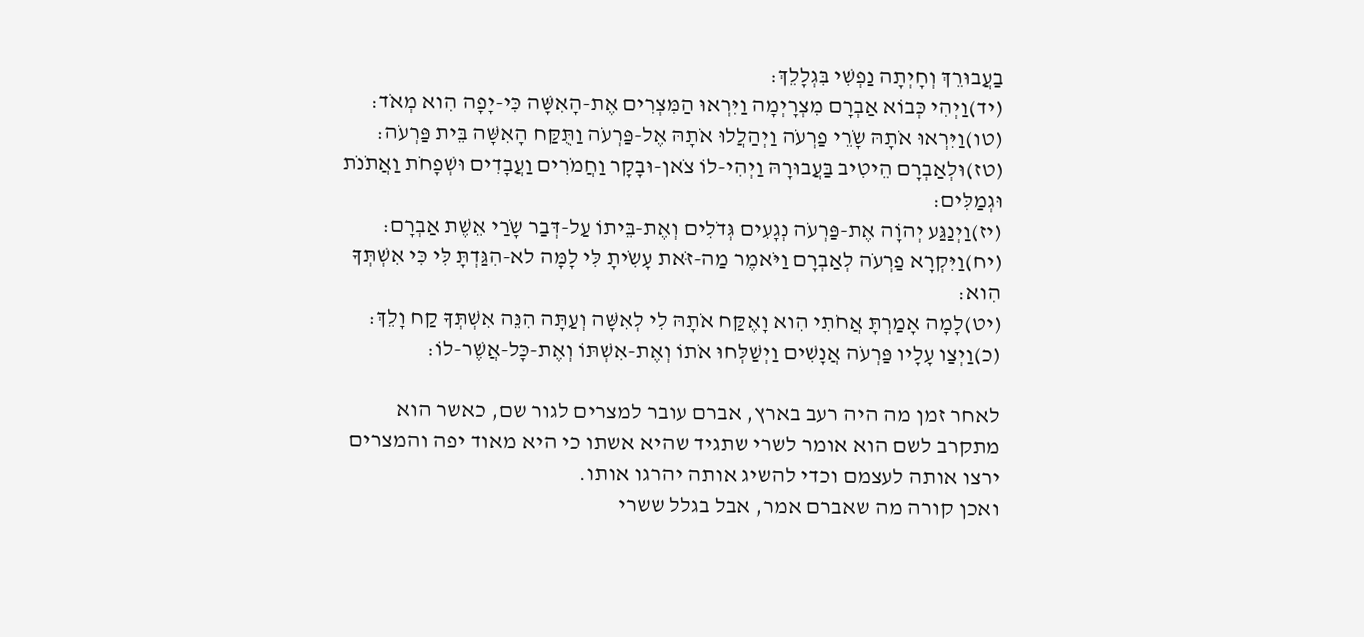בַעֲבוּרֵךְ וְחָיְתָה נַפְשִׁי בִּגְלָלֵךְ:
(יד)וַיְהִי כְּבוֹא אַבְרָם מִצְרָיְמָה וַיִּרְאוּ הַמִּצְרִים אֶת-הָאִשָּׁה כִּי-יָפָה הִוא מְאֹד:
(טו)וַיִּרְאוּ אֹתָהּ שָֹרֵי פַרְעֹה וַיְהַלֲלוּ אֹתָהּ אֶל-פַּרְעֹה וַתֻּקַּח הָאִשָּׁה בֵּית פַּרְעֹה:
(טז)וּלְאַבְרָם הֵיטִיב בַּעֲבוּרָהּ וַיְהִי-לוֹ צֹאן-וּבָקָר וַחֲמֹרִים וַעֲבָדִים וּשְׁפָחֹת וַאֲתֹנֹת וּגְמַלִּים:
(יז)וַיְנַגַּע יְהוָֹה אֶת-פַּרְעֹה נְגָעִים גְּדֹלִים וְאֶת-בֵּיתוֹ עַל-דְּבַר שָֹרַי אֵשֶׁת אַבְרָם:
(יח)וַיִּקְרָא פַרְעֹה לְאַבְרָם וַיֹּאמֶר מַה-זֹּאת עָשִֹיתָ לִּי לָמָּה לא-הִגַּדְתָּ לִּי כִּי אִשְׁתְּךָ הִוא:
(יט)לָמָה אָמַרְתָּ אֲחֹתִי הִוא וָאֶקַּח אֹתָהּ לִי לְאִשָּׁה וְעַתָּה הִנֵּה אִשְׁתְּךָ קַח וָלֵךְ:
(כ)וַיְצַו עָלָיו פַּרְעֹה אֲנָשִׁים וַיְשַׁלְּחוּ אֹתוֹ וְאֶת-אִשְׁתּוֹ וְאֶת-כָּל-אֲשֶׁר-לוֹ:

לאחר זמן מה היה רעב בארץ, אברם עובר למצרים לגור שם, כאשר הוא מתקרב לשם הוא אומר לשרי שתגיד שהיא אשתו כי היא מאוד יפה והמצרים ירצו אותה לעצמם וכדי להשיג אותה יהרגו אותו.
ואכן קורה מה שאברם אמר, אבל בגלל ששרי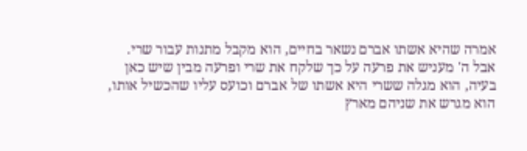אמרה שהיא אשתו אברם נשאר בחיים, הוא מקבל מתנות עבור שרי.
אבל ה' מעניש את פרעה על כך שלקח את שרי ופרעה מבין שיש כאן בעיה, הוא מגלה ששרי היא אשתו של אברם וכועס עליו שהכשיל אותו, הוא מגרש את שניהם מארץ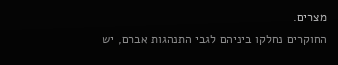מצרים.
החוקרים נחלקו ביניהם לגבי התנהגות אברם, יש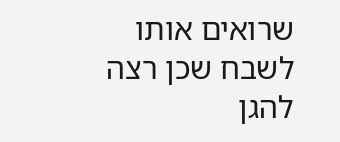שרואים אותו לשבח שכן רצה להגן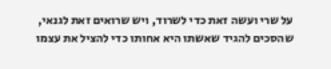על שרי ועשה זאת כדי לשרוד, ויש שרואים זאת לגנאי, שהסכים להגיד שאשתו היא אחותו כדי להציל את עצמו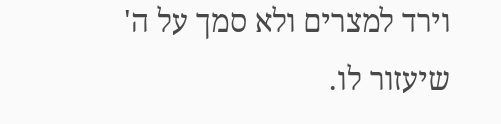וירד למצרים ולא סמך על ה' שיעזור לו.